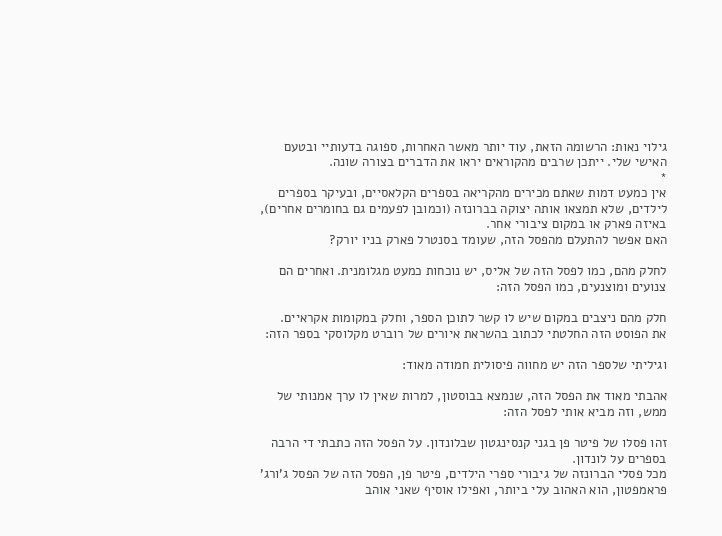גילוי נאות: הרשומה הזאת, עוד יותר מאשר האחרות, ספוגה בדעותיי ובטעם האישי שלי. ייתכן שרבים מהקוראים יראו את הדברים בצורה שונה.
*
אין כמעט דמות שאתם מכירים מהקריאה בספרים הקלאסיים, ובעיקר בספרים לילדים, שלא תמצאו אותה יצוקה בברונזה (וכמובן לפעמים גם בחומרים אחרים), באיזה פארק או במקום ציבורי אחר.
האם אפשר להתעלם מהפסל הזה, שעומד בסנטרל פארק בניו יורק?

לחלק מהם, כמו לפסל הזה של אליס, יש נוכחות כמעט מגלומנית. ואחרים הם צנועים ומוצנעים, כמו הפסל הזה:

חלק מהם ניצבים במקום שיש לו קשר לתוכן הספר, וחלק במקומות אקראיים.
את הפוסט הזה החלטתי לכתוב בהשראת איורים של רוברט מקלוסקי בספר הזה:

וגיליתי שלספר הזה יש מחווה פיסולית חמודה מאוד:

אהבתי מאוד את הפסל הזה, שנמצא בבוסטון, למרות שאין לו ערך אמנותי של ממש, וזה מביא אותי לפסל הזה:

זהו פסלו של פיטר פן בגני קנסינגטון שבלונדון. על הפסל הזה כתבתי די הרבה בספרים על לונדון.
מכל פסלי הברונזה של גיבורי ספרי הילדים, פיטר פן, הפסל הזה של הפסל ג'ורג' פראמפטון, הוא האהוב עלי ביותר, ואפילו אוסיף שאני אוהב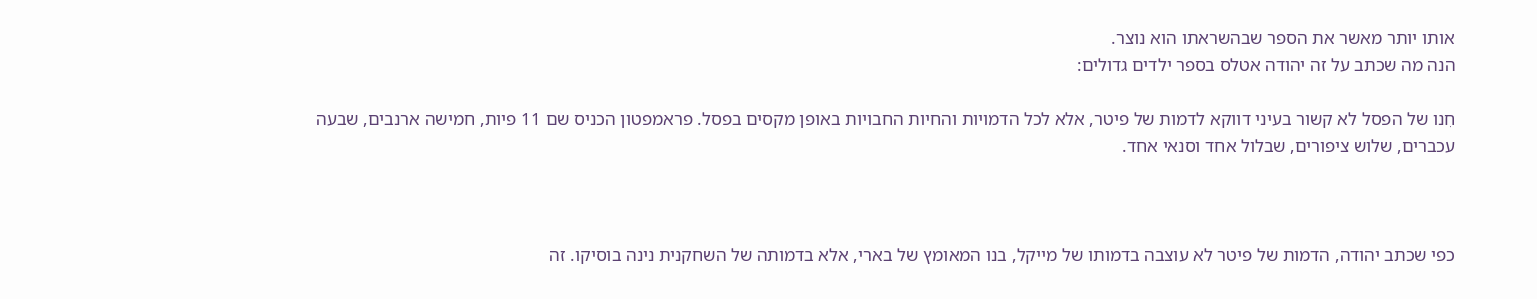אותו יותר מאשר את הספר שבהשראתו הוא נוצר.
הנה מה שכתב על זה יהודה אטלס בספר ילדים גדולים:

חִנו של הפסל לא קשור בעיני דווקא לדמות של פיטר, אלא לכל הדמויות והחיות החבויות באופן מקסים בפסל. פראמפטון הכניס שם 11 פיות, חמישה ארנבים, שבעה עכברים, שלוש ציפורים, שבלול אחד וסנאי אחד.



כפי שכתב יהודה, הדמות של פיטר לא עוצבה בדמותו של מייקל, בנו המאומץ של בארי, אלא בדמותה של השחקנית נינה בוסיקו. זה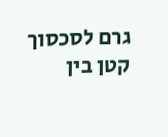גרם לסכסוך קטן בין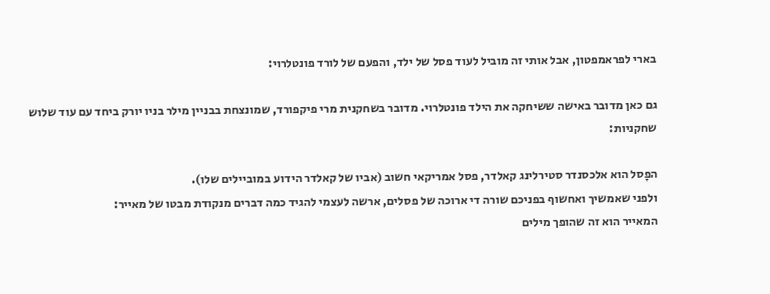בארי לפראמפטון, אבל אותי זה מוביל לעוד פסל של ילד, והפעם של לורד פונטלרוי:

גם כאן מדובר באישה ששיחקה את הילד פונטלרוי. מדובר בשחקנית מרי פיקפורד, שמונצחת בבניין מילר בניו יורק ביחד עם עוד שלוש שחקניות:

הפָסל הוא אלכסנדר סטירלינג קאלדר, פסל אמריקאי חשוב (אביו של קאלדר הידוע במוביילים שלו).
ולפני שאמשיך ואחשוף בפניכם שורה די ארוכה של פסלים, ארשה לעצמי להגיד כמה דברים מנקודת מבטו של מאייר:
המאייר הוא זה שהופך מילים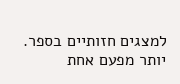למצגים חזותיים בספר.
יותר מפעם אחת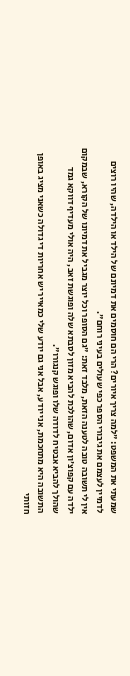שמעתי את המשפט: "למה צריך איורים? הרי הם חוסמים את דמיונם של הילד או הילדה, שהיו רוצים לדמיין לעצמם את גיבורי הספר כפי שעולים בעיני רוחם".
אין לי תשובה טובה לטענה הזאת, מלבד זאת: "גם הסופר וכל יוצר מגביל את דמיונו של הקורא, שבמקום ילדה עם קפוצ'ון אדום, שהולכת להביא מזון לסבתא שלה ופוגשת זאב, היה אולי מעדיף דווקא גמד שהולך להביא אבטיח לדודה שלו ופוגש קנגורו".
התשובה היא מתחכמת, אני יודע, אבל אני גם יודע שלי כמאייר יש אחריות די גדולה כשאני מציג באופן חזותי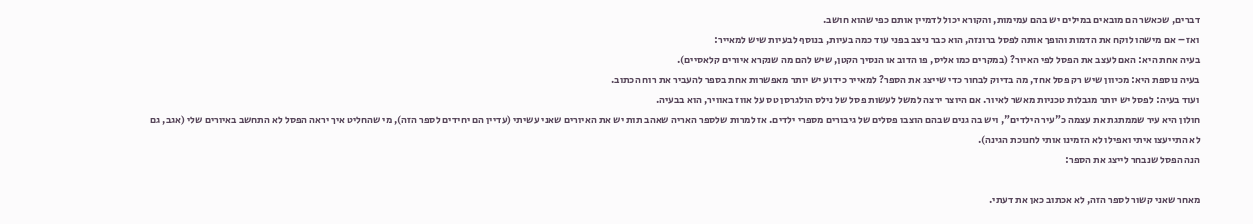דברים, שכאשר הם מובאים במילים יש בהם עמימות, והקורא יכול לדמיין אותם כפי שהוא חושב.
ואז – אם מישהו לוקח את הדמות והופך אותה לפסל ברונזה, הוא כבר ניצב בפני עוד כמה בעיות, בנוסף לבעיות שיש למאייר:
בעיה אחת היא: האם לעצב את הפסל לפי האיור? (במקרים כמו אליס, פו הדוב או הנסיך הקטן, שיש להם מה שנקרא איורים קלאסיים).
בעיה נוספת היא: מכיוון שיש רק פסל אחד, מה בדיוק לבחור כדי שייצג את הספר? למאייר כידוע יש יותר מאפשרות אחת בספר להעביר את רוח הכתוב.
ועוד בעיה: לפסל יש יותר מגבלות טכניות מאשר לאיור. אם היוצר ירצה למשל לעשות פסל של נילס הולגרסן טס על אווז באוויר, הוא בבעיה.
חולון היא עיר שממתגת את עצמה כ"עיר הילדים", ויש בה גנים שבהם הוצבו פסלים של גיבורים מספרי ילדים. אז למרות שלספר האריה שאהב תות יש את האיורים שאני עשיתי (עדיין הם יחידים לספר הזה), מי שהחליט איך יראה הפסל לא התחשב באיורים שלי (אגב, גם לא התייעצו איתי ואפילו לא הזמינו אותי לחנוכת הגינה).
הנה הפסל שנבחר לייצג את הספר:

מאחר שאני קשור לספר הזה, לא אכתוב כאן את דעתי.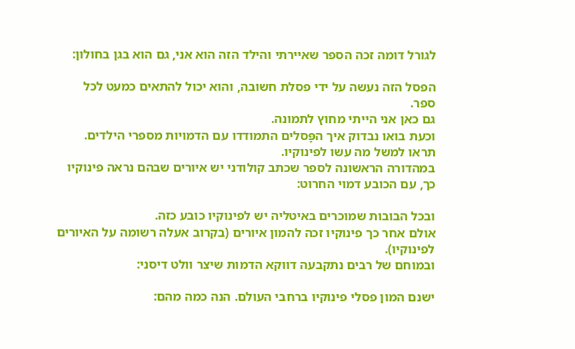לגורל דומה זכה הספר שאיירתי והילד הזה הוא אני, גם הוא בגן בחולון:

הפסל הזה נעשה על ידי פסלת חשובה, והוא יכול להתאים כמעט לכל ספר.
גם כאן אני הייתי מחוץ לתמונה.
וכעת בואו נבדוק איך הפָּסלים התמודדו עם הדמויות מספרי הילדים.
תראו למשל מה עשו לפינוקיו.
במהדורה הראשונה לספר שכתב קולודני יש איורים שבהם נראה פינוקיו כך, עם הכובע דמוי החרוט:

ובכל הבובות שמוכרים באיטליה יש לפינוקיו כובע כזה.
אולם אחר כך פינוקיו זכה להמון איורים (בקרוב אעלה רשומה על האיורים לפינוקיו).
ובמוחם של רבים נתקבעה דווקא הדמות שיצר וולט דיסני:

ישנם המון פסלי פינוקיו ברחבי העולם. הנה כמה מהם: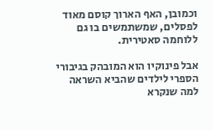וכמובן, האף הארוך קוסם מאוד לפסלים, שמשתמשים בו גם ללוחמה סאטירית.

אבל פינוקיו הוא המובהק בגיבורי הספרי לילדים שהביא השראה למה שנקרא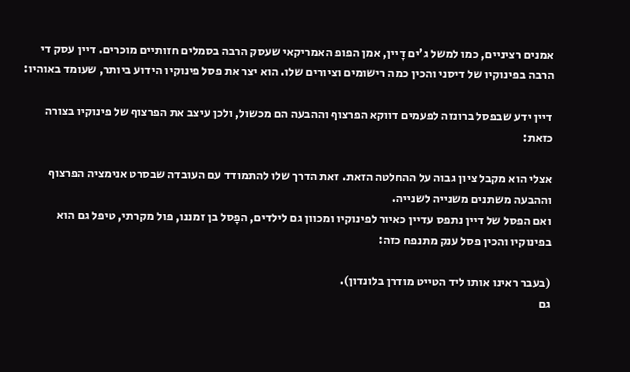אמנים רציניים, כמו למשל ג'ים דָיין, אמן הפופ האמריקאי שעסק הרבה בסמלים חזותיים מוכרים. דיין עסק די הרבה בפינוקיו של דיסני והכין כמה רישומים וציורים שלו. הוא יצר את פסל פינוקיו הידוע ביותר, שעומד באוהיו:

דיין ידע שבפסל ברונזה לפעמים דווקא הפרצוף וההבעה הם מכשול, ולכן עיצב את הפרצוף של פינוקיו בצורה כזאת:

אצלי הוא מקבל ציון גבוה על ההחלטה הזאת. זאת הדרך שלו להתמודד עם העובדה שבסרט אנימציה הפרצוף וההבעה משתנים משנייה לשנייה.
ואם הפסל של דיין נתפס עדיין כאיור לפינוקיו ומכוון גם לילדים, הפָסל בן זמננו, פול מקרתי, טיפל גם הוא בפינוקיו והכין פסל ענק מתנפח כזה:

(בעבר ראינו אותו ליד הטייט מודרן בלונדון).
גם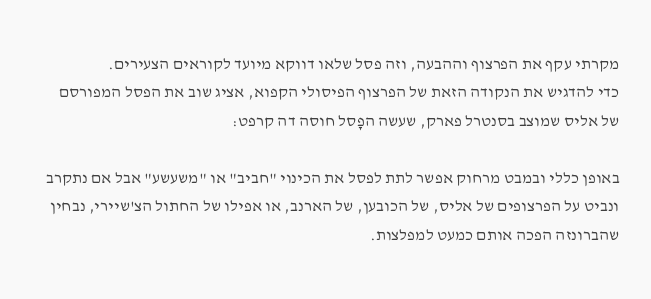מקרתי עקף את הפרצוף וההבעה, וזה פסל שלאו דווקא מיועד לקוראים הצעירים.
כדי להדגיש את הנקודה הזאת של הפרצוף הפיסולי הקפוא, אציג שוב את הפסל המפורסם של אליס שמוצב בסנטרל פארק, שעשה הפָסל חוסה דה קרפט:

באופן כללי ובמבט מרחוק אפשר לתת לפסל את הכינוי "חביב" או "משעשע" אבל אם נתקרב ונביט על הפרצופים של אליס, של הכובען, של הארנב, או אפילו של החתול הצ'שיירי, נבחין שהברונזה הפכה אותם כמעט למפלצות.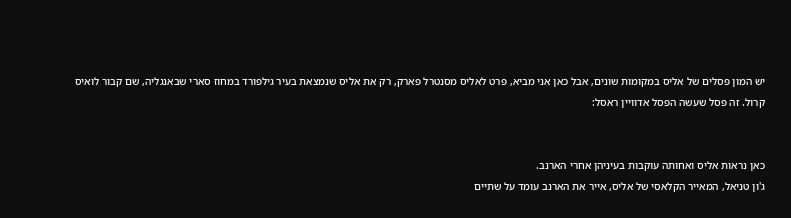יש המון פסלים של אליס במקומות שונים, אבל כאן אני מביא, פרט לאליס מסנטרל פארק, רק את אליס שנמצאת בעיר גילפורד במחוז סארי שבאנגליה, שם קבור לואיס קרול. זה פסל שעשה הפסל אדוויין ראסל:


כאן נראות אליס ואחותה עוקבות בעיניהן אחרי הארנב.
ג'ון טניאל, המאייר הקלאסי של אליס, אייר את הארנב עומד על שתיים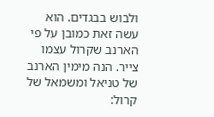ולבוש בבגדים. הוא עשה זאת כמובן על פי הארנב שקרול עצמו צייר. הנה מימין הארנב של טניאל ומשמאל של קרול: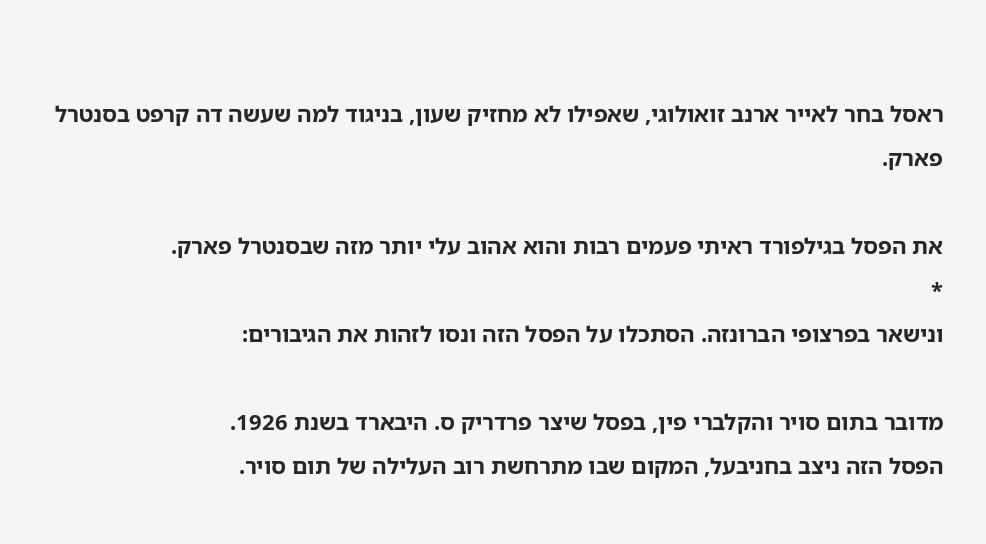ראסל בחר לאייר ארנב זואולוגי, שאפילו לא מחזיק שעון, בניגוד למה שעשה דה קרפט בסנטרל פארק.

את הפסל בגילפורד ראיתי פעמים רבות והוא אהוב עלי יותר מזה שבסנטרל פארק.
*
ונישאר בפרצופי הברונזה. הסתכלו על הפסל הזה ונסו לזהות את הגיבורים:

מדובר בתום סויר והקלברי פין, בפסל שיצר פרדריק ס. היבארד בשנת 1926.
הפסל הזה ניצב בחניבעל, המקום שבו מתרחשת רוב העלילה של תום סויר.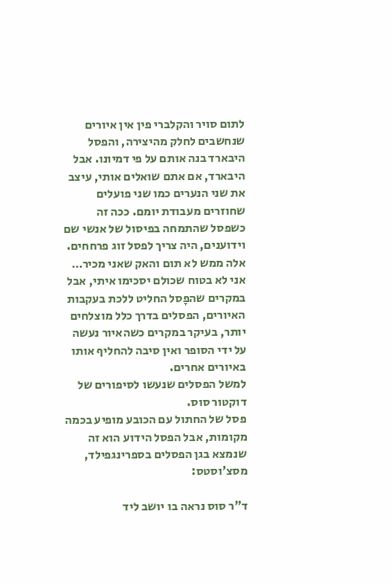לתום סויר והקלברי פין אין איורים שנחשבים לחלק מהיצירה, והפסל היבארד בנה אותם על פי דמיונו. אבל היבארד, אם אתם שואלים אותי, עיצב את שני הנערים כמו שני פועלים שחוזרים מעבודת יומם. ככה זה כשפסל שהתמחה בפיסול של אנשי שם וידוענים, היה צריך לפסל זוג פרחחים.
אלה ממש לא תום והאק שאני מכיר…
אני לא בטוח שכולם יסכימו איתי, אבל במקרים שהפָסל החליט ללכת בעקבות האיורים, הפסלים בדרך כלל מוצלחים יותר, בעיקר במקרים כשהאיור נעשה על ידי הסופר ואין סיבה להחליף אותו באיורים אחרים.
למשל הפסלים שנעשו לסיפורים של דוקטור סוס.
פסל של החתול עם הכובע מופיע בכמה מקומות, אבל הפסל הידוע הוא זה שנמצא בגן הפסלים בספרינגפילד, מסצ'וסטס:

ד"ר סוס נראה בו יושב ליד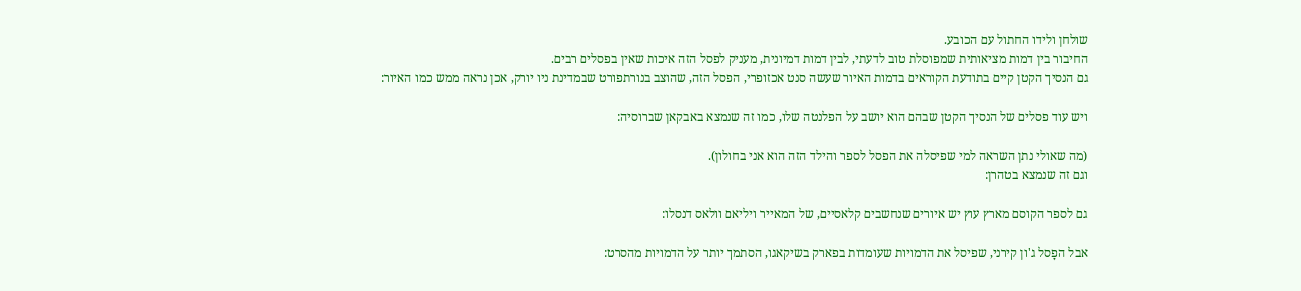שולחן ולידו החתול עם הכובע.
החיבור בין דמות מציאותית שמפוסלת טוב לדעתי, לבין דמות דמיונית, מעניק לפסל הזה איכות שאין בפסלים רבים.
גם הנסיך הקטן קיים בתודעת הקוראים בדמות האיור שעשה סנט אכזופרי, הפסל הזה, שהוצב בנורתפורט שבמדינת ניו יורק, אכן נראה ממש כמו האיור:

ויש עוד פסלים של הנסיך הקטן שבהם הוא יושב על הפלנטה שלו, כמו זה שנמצא באבקאן שברוסיה:

(מה שאולי נתן השראה למי שפיסלה את הפסל לספר והילד הזה הוא אני בחולון).
וגם זה שנמצא בטהרן:

גם לספר הקוסם מארץ עוץ יש איורים שנחשבים קלאסיים, של המאייר ויליאם וולאס דנסלו:

אבל הפָסל ג'ון קירני, שפיסל את הדמויות שעומדות בפארק בשיקאגו, הסתמך יותר על הדמויות מהסרט: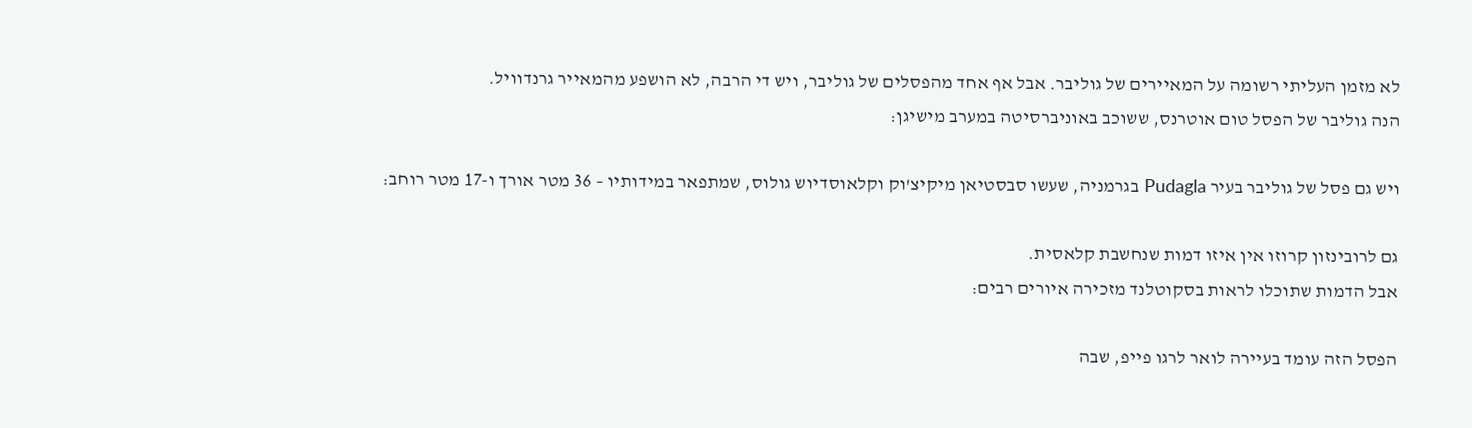לא מזמן העליתי רשומה על המאיירים של גוליבר. אבל אף אחד מהפסלים של גוליבר, ויש די הרבה, לא הושפע מהמאייר גרנדוויל.
הנה גוליבר של הפסל טום אוטרנס, ששוכב באוניברסיטה במערב מישיגן:

ויש גם פסל של גוליבר בעיר Pudagla בגרמניה, שעשו סבסטיאן מיקיצ'וק וקלאוסדיוש גולוס, שמתפאר במידותיו – 36 מטר אורך ו-17 מטר רוחב:

גם לרובינזון קרוזו אין איזו דמות שנחשבת קלאסית.
אבל הדמות שתוכלו לראות בסקוטלנד מזכירה איורים רבים:

הפסל הזה עומד בעיירה לואר לרגו פייפ, שבה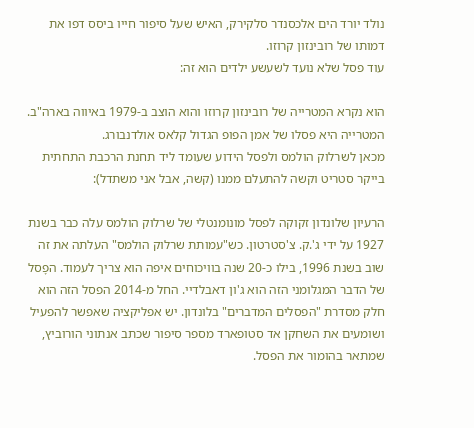נולד יורד הים אלכסנדר סלקירק, האיש שעל סיפור חייו ביסס דפו את דמותו של רובינזון קרוזו.
עוד פסל שלא נועד לשעשע ילדים הוא זה:

הוא נקרא המטרייה של רובינזון קרוזו והוא הוצב ב-1979 באיווה בארה"ב. המטרייה היא פסלו של אמן הפופ הגדול קלאס אולדנבורג.
מכאן לשרלוק הולמס ולפסל הידוע שעומד ליד תחנת הרכבת התחתית בייקר סטריט וקשה להתעלם ממנו (קשה, אבל אני משתדל):

הרעיון שלונדון זקוקה לפסל מונומנטלי של שרלוק הולמס עלה כבר בשנת 1927 על ידי ג'.ק. צ'סטרטון. כש"עמותת שרלוק הולמס" העלתה את זה שוב בשנת 1996, בילו כ-20 שנה בוויכוחים איפה הוא צריך לעמוד. הפָסל של הדבר המגלומני הזה הוא ג'ון דאבלדיי. החל מ-2014 הפסל הזה הוא חלק מסדרת "הפסלים המדברים" בלונדון. יש אפליקציה שאפשר להפעיל ושומעים את השחקן אד סטופארד מספר סיפור שכתב אנתוני הורוביץ, שמתאר בהומור את הפסל.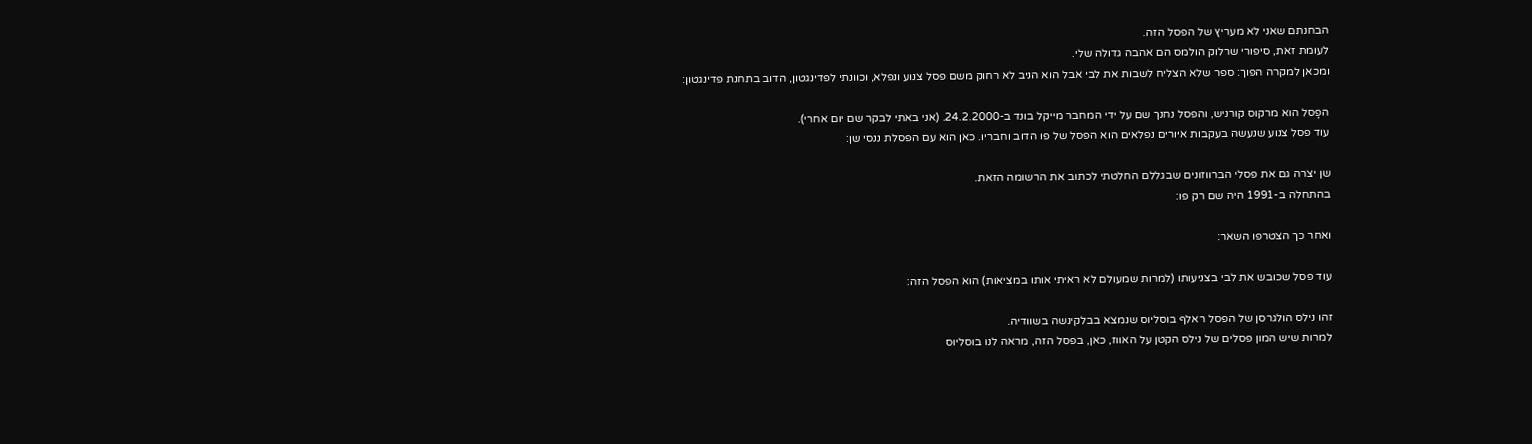הבחנתם שאני לא מעריץ של הפסל הזה.
לעומת זאת, סיפורי שרלוק הולמס הם אהבה גדולה שלי.
ומכאן למקרה הפוך: ספר שלא הצליח לשבות את לבי אבל הוא הניב לא רחוק משם פסל צנוע ונפלא, וכוונתי לפדינגטון, הדוב בתחנת פדינגטון:

הפָסל הוא מרקוס קורניש, והפסל נחנך שם על ידי המחבר מייקל בונד ב-24.2.2000. (אני באתי לבקר שם יום אחרי).
עוד פסל צנוע שנעשה בעקבות איורים נפלאים הוא הפסל של פו הדוב וחבריו. כאן הוא עם הפסלת ננסי שן:

שן יצרה גם את פסלי הברווזונים שבגללם החלטתי לכתוב את הרשומה הזאת.
בהתחלה ב-1991 היה שם רק פו:

ואחר כך הצטרפו השאר:

עוד פסל שכובש את לבי בצניעותו (למרות שמעולם לא ראיתי אותו במציאות) הוא הפסל הזה:

זהו נילס הולגרסן של הפסל ראלף בוסליוס שנמצא בבלקינשה בשוודיה.
למרות שיש המון פסלים של נילס הקטן על האווז, כאן, בפסל הזה, מראה לנו בוסליוס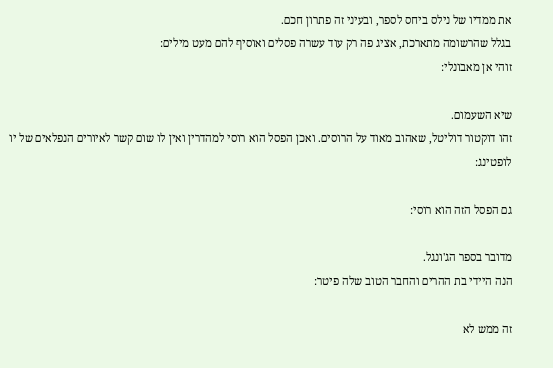את ממדיו של נילס ביחס לספר, ובעיני זה פתרון חכם.
בגלל שהרשומה מתארכת, אציג פה רק עוד עשרה פסלים ואוסיף להם מעט מילים:
זוהי אן מאבונלי:

שיא השעמום.
זהו דוקטור דוליטל, שאהוב מאוד על הרוסים. ואכן הפסל הוא רוסי למהדרין ואין לו שום קשר לאיורים הנפלאים של יו לופטינג:

גם הפסל הזה הוא רוסי:

מדובר בספר הג'ונגל.
הנה היידי בת ההרים והחבר הטוב שלה פיטר:

זה ממש לא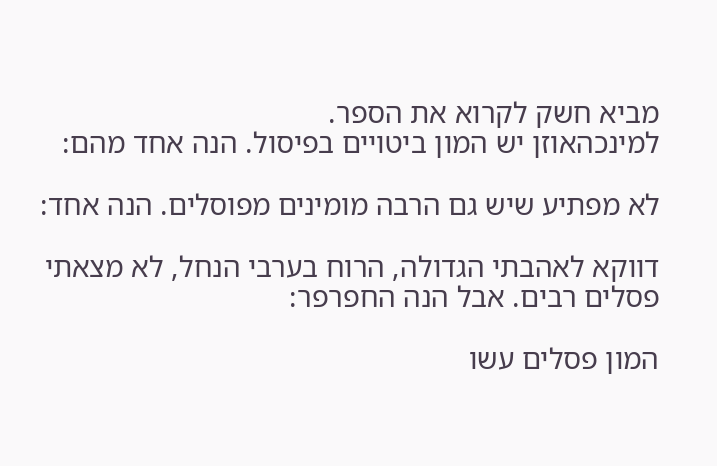מביא חשק לקרוא את הספר.
למינכהאוזן יש המון ביטויים בפיסול. הנה אחד מהם:

לא מפתיע שיש גם הרבה מומינים מפוסלים. הנה אחד:

דווקא לאהבתי הגדולה, הרוח בערבי הנחל, לא מצאתי פסלים רבים. אבל הנה החפרפר:

המון פסלים עשו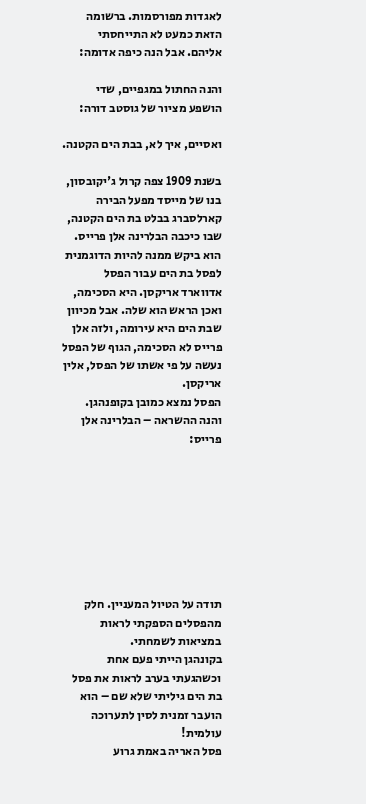לאגדות מפורסמות. ברשומה הזאת כמעט לא התייחסתי אליהם. אבל הנה כיפה אדומה:

והנה החתול במגפיים, שדי הושפע מציור של גוסטב דורה:

ואסיים, איך לא, בבת הים הקטנה.

בשנת 1909 צפה קרול ג'יקובסון, בנו של מייסד מפעל הבירה קארלסברג בבלט בת הים הקטנה, שבו כיכבה הבלרינה אלן פרייס. הוא ביקש ממנה להיות הדוגמנית לפסל בת הים עבור הפסל אדווארד אריקסן. היא הסכימה, ואכן הראש הוא שלה. אבל מכיוון שבת הים היא עירומה, ולזה אלן פרייס לא הסכימה, הגוף של הפסל נעשה על פי אשתו של הפסל, אלין אריקסן.
הפסל נמצא כמובן בקופנהגן.
והנה ההשראה – הבלרינה אלן פרייס:








תודה על הטיול המעניין. חלק מהפסלים הספקתי לראות במציאות לשמחתי.
בקונהגן הייתי פעם אחת וכשהגעתי בערב לראות את פסל בת הים גיליתי שלא שם – הוא הועבר זמנית לסין לתערוכה עולמית!
פסל האריה באמת גרוע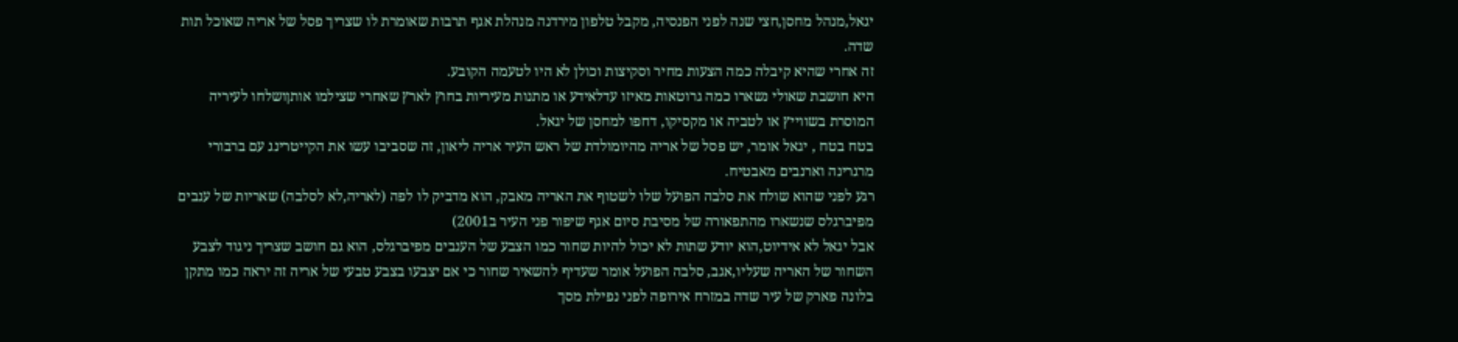יגאל,מנהל מחסן,חצי שנה לפני הפנסיה, מקבל טלפון מירדנה מנהלת אגף תרבות שאומרת לו שצריך פסל של אריה שאוכל תות שדה.
זה אחרי שהיא קיבלה כמה הצעות מחיר וסקיצות וכולן לא היו לטעמה הקובע.
היא חושבת שאולי נשארו כמה גרוטאות מאיזו עדלאידע או מתנות מעיריות בחוץ לארץ שאחרי שצילמו אותןושלחו לעיריה המוסרת בשווייץ או לטביה או מקסיקו, דחפו למחסן של יגאל.
בטח בטח , יגאל אומר, יש פסל של אריה מהיומולדת של ראש העיר אריה ליאון, זה שסביבו עשו את הקייטרינג עם ברבורי מרגרינה וארנבים מאבטיח.
רגע לפני שהוא שולח את סלבה הפועל שלו לשטוף את האריה מאבק, הוא מדביק לו לפה (לאריה,לא לסלבה) שאריות של ענבים מפיברגלס שנשארו מהתפאורה של מסיבת סיום אגף שיפור פני העיר ב2001)
אבל יגאל לא אידיוט,הוא יודע שתות לא יכול להיות שחור כמו הצבע של הענבים מפיברגלס, הוא גם חושב שצריך ניגוד לצבע השחור של האריה שעליו,אגב, סלבה הפועל אומר שעדיף להשאיר שחור כי אם יצבעו בצבע טבעי של אריה זה יראה כמו מתקן בלונה פארק של עיר שדה במזרח אירופה לפני נפילת מסך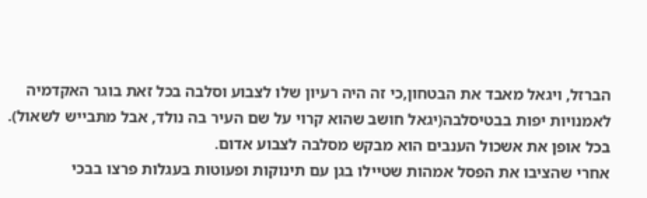הברזל, ויגאל מאבד את הבטחון,כי זה היה רעיון שלו לצבוע וסלבה בכל זאת בוגר האקדמיה לאמנויות יפות בבטיסלבה(יגאל חושב שהוא קרוי על שם העיר בה נולד, אבל מתבייש לשאול).
בכל אופן את אשכול הענבים הוא מבקש מסלבה לצבוע אדום.
אחרי שהציבו את הפסל אמהות שטיילו בגן עם תינוקות ופעוטות בעגלות פרצו בבכי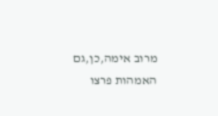מרוב אימה,כן,גם האמהות פרצו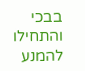בבכי והתחילו להמנע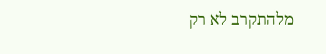מלהתקרב לא רק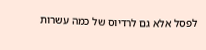לפסל אלא גם לרדיוס של כמה עשרות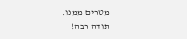מטרים ממנו.
תודה רבה!